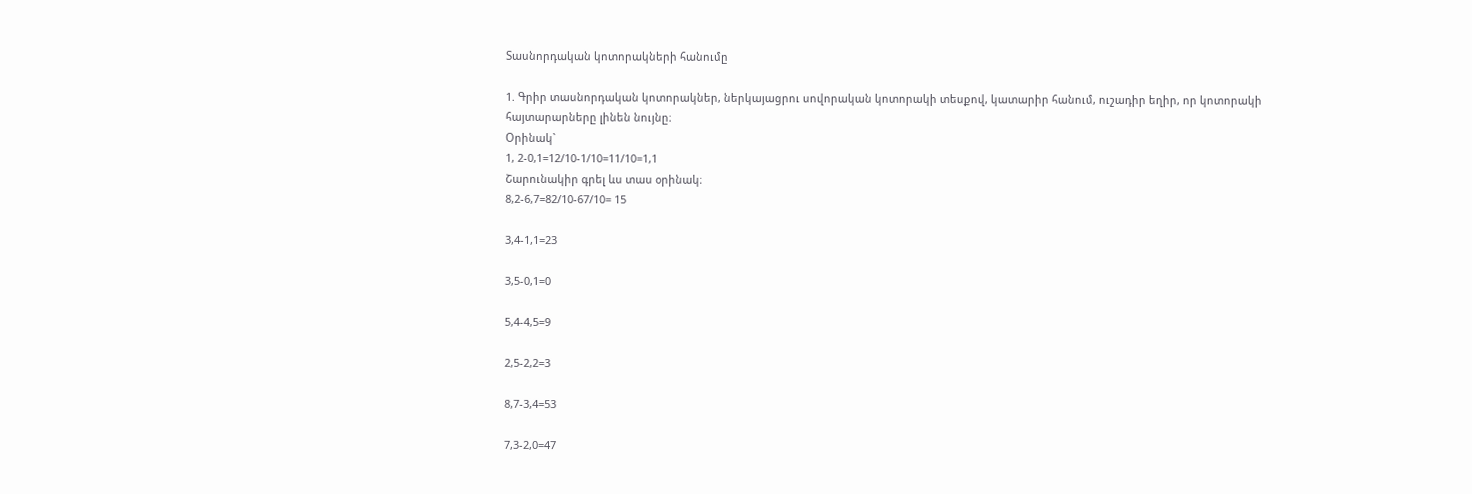Տասնորդական կոտորակների հանումը

1. Գրիր տասնորդական կոտորակներ, ներկայացրու սովորական կոտորակի տեսքով, կատարիր հանում, ուշադիր եղիր, որ կոտորակի հայտարարները լինեն նույնը։
Օրինակ`
1, 2-0,1=12/10-1/10=11/10=1,1
Շարունակիր գրել ևս տաս օրինակ։
8,2-6,7=82/10-67/10= 15

3,4-1,1=23

3,5-0,1=0

5,4-4,5=9

2,5-2,2=3

8,7-3,4=53

7,3-2,0=47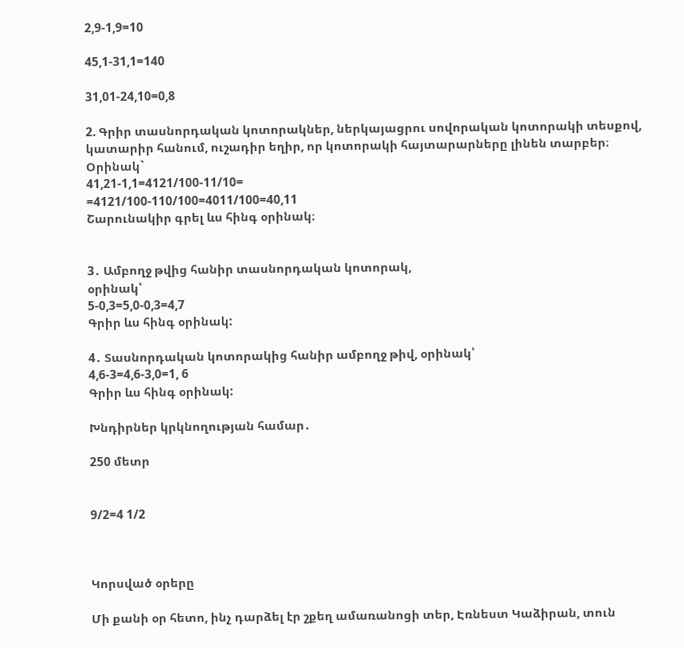2,9-1,9=10

45,1-31,1=140

31,01-24,10=0,8

2. Գրիր տասնորդական կոտորակներ, ներկայացրու սովորական կոտորակի տեսքով, կատարիր հանում, ուշադիր եղիր, որ կոտորակի հայտարարները լինեն տարբեր։
Օրինակ`
41,21-1,1=4121/100-11/10=
=4121/100-110/100=4011/100=40,11
Շարունակիր գրել ևս հինգ օրինակ։


3․ Ամբողջ թվից հանիր տասնորդական կոտորակ,
օրինակ՝
5-0,3=5,0-0,3=4,7
Գրիր ևս հինգ օրինակ:

4․ Տասնորդական կոտորակից հանիր ամբողջ թիվ, օրինակ՝
4,6-3=4,6-3,0=1, 6
Գրիր ևս հինգ օրինակ:

Խնդիրներ կրկնողության համար․

250 մետր


9/2=4 1/2



Կորսված օրերը

Մի քանի օր հետո, ինչ դարձել էր շքեղ ամառանոցի տեր, Էռնեստ Կաձիրան, տուն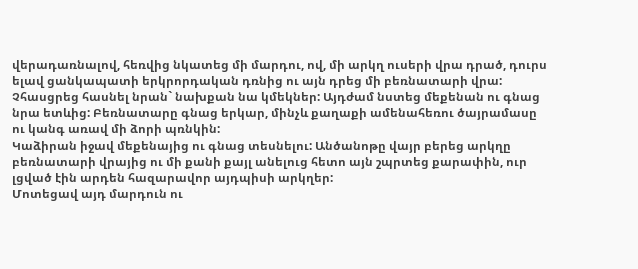վերադառնալով, հեռվից նկատեց մի մարդու, ով, մի արկղ ուսերի վրա դրած, դուրս ելավ ցանկապատի երկրորդական դռնից ու այն դրեց մի բեռնատարի վրա: Չհասցրեց հասնել նրան` նախքան նա կմեկներ: Այդժամ նստեց մեքենան ու գնաց նրա ետևից: Բեռնատարը գնաց երկար, մինչև քաղաքի ամենահեռու ծայրամասը ու կանգ առավ մի ձորի պռնկին:
Կաձիրան իջավ մեքենայից ու գնաց տեսնելու: Անծանոթը վայր բերեց արկղը բեռնատարի վրայից ու մի քանի քայլ անելուց հետո այն շպրտեց քարափին, ուր լցված էին արդեն հազարավոր այդպիսի արկղեր:
Մոտեցավ այդ մարդուն ու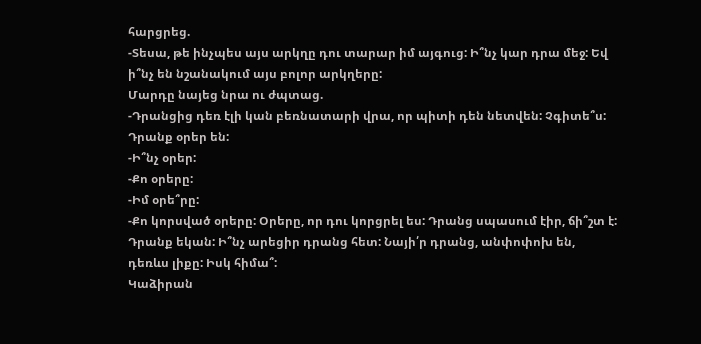հարցրեց.
-Տեսա, թե ինչպես այս արկղը դու տարար իմ այգուց: Ի՞նչ կար դրա մեջ: Եվ ի՞նչ են նշանակում այս բոլոր արկղերը:
Մարդը նայեց նրա ու ժպտաց.
-Դրանցից դեռ էլի կան բեռնատարի վրա, որ պիտի դեն նետվեն: Չգիտե՞ս: Դրանք օրեր են:
-Ի՞նչ օրեր:
-Քո օրերը:
-Իմ օրե՞րը:
-Քո կորսված օրերը: Օրերը, որ դու կորցրել ես: Դրանց սպասում էիր, ճի՞շտ է: Դրանք եկան: Ի՞նչ արեցիր դրանց հետ: Նայի՛ր դրանց, անփոփոխ են, դեռևս լիքը: Իսկ հիմա՞:
Կաձիրան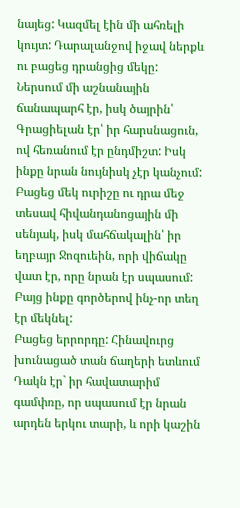նայեց: Կազմել էին մի ահռելի կույտ: Դարալանջով իջավ ներքև ու բացեց դրանցից մեկը:
Ներսում մի աշնանային ճանապարհ էր, իսկ ծայրին՝ Գրացիելան էր՝ իր հարսնացուն, ով հեռանում էր ընդմիշտ: Իսկ ինքը նրան նույնիսկ չէր կանչում:
Բացեց մեկ ուրիշը ու դրա մեջ տեսավ հիվանդանոցային մի սենյակ, իսկ մահճակալին՝ իր եղբայր Ջոզուեին, որի վիճակը վատ էր, որը նրան էր սպասում: Բայց ինքը գործերով ինչ-որ տեղ էր մեկնել:
Բացեց երրորդը: Հինավուրց խունացած տան ճաղերի ետևում Դակն էր` իր հավատարիմ գամփռը, որ սպասում էր նրան արդեն երկու տարի, և որի կաշին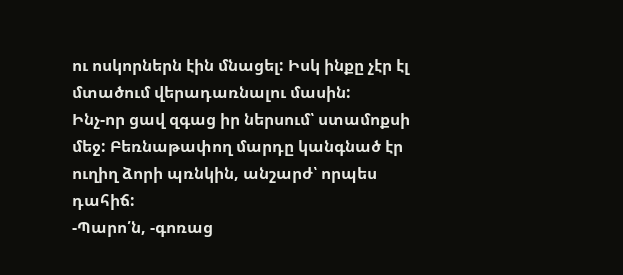ու ոսկորներն էին մնացել: Իսկ ինքը չէր էլ մտածում վերադառնալու մասին:
Ինչ-որ ցավ զգաց իր ներսում՝ ստամոքսի մեջ: Բեռնաթափող մարդը կանգնած էր ուղիղ ձորի պռնկին, անշարժ՝ որպես դահիճ:
-Պարո՛ն, -գոռաց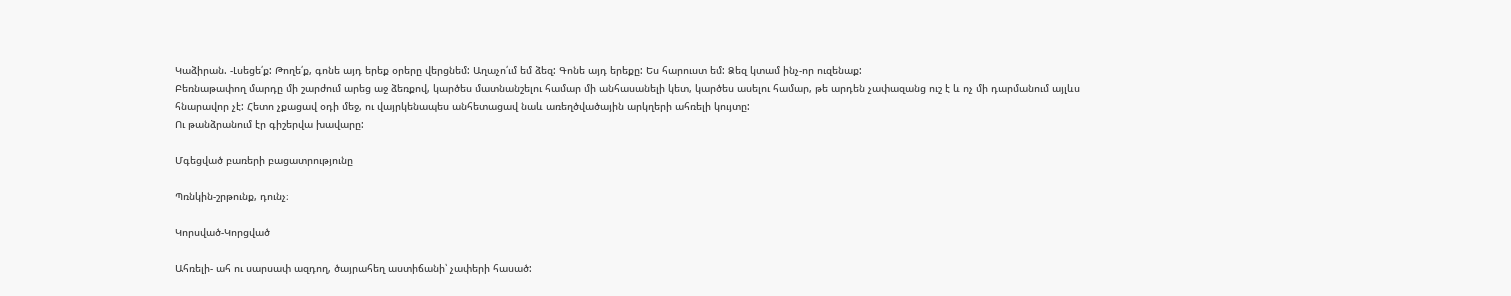Կաձիրան. -Լսեցե՛ք: Թողե՛ք, գոնե այդ երեք օրերը վերցնեմ: Աղաչո՛ւմ եմ ձեզ: Գոնե այդ երեքը: Ես հարուստ եմ: Ձեզ կտամ ինչ-որ ուզենաք:
Բեռնաթափող մարդը մի շարժում արեց աջ ձեռքով, կարծես մատնանշելու համար մի անհասանելի կետ, կարծես ասելու համար, թե արդեն չափազանց ուշ է և ոչ մի դարմանում այլևս հնարավոր չէ: Հետո չքացավ օդի մեջ, ու վայրկենապես անհետացավ նաև առեղծվածային արկղերի ահռելի կույտը:
Ու թանձրանում էր գիշերվա խավարը:

Մգեցված բառերի բացատրությունը

Պռնկին-շրթունք, դունչ։

Կորսված-Կորցված

Ահռելի- ահ ու սարսափ ազդող, ծայրահեղ աստիճանի՝ չափերի հասած: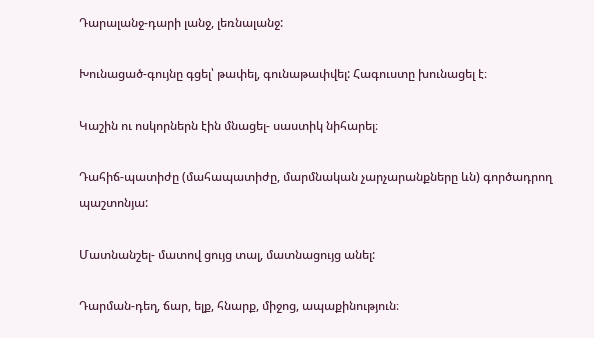Դարալանջ-դարի լանջ, լեռնալանջ:

Խունացած-գույնը գցել՝ թափել, գունաթափվել: Հագուստը խունացել է։

Կաշին ու ոսկորներն էին մնացել- սաստիկ նիհարել։

Դահիճ-պատիժը (մահապատիժը, մարմնական չարչարանքները ևն) գործադրող պաշտոնյա:

Մատնանշել- մատով ցույց տալ, մատնացույց անել:

Դարման-դեղ, ճար, ելք, հնարք, միջոց, ապաքինություն։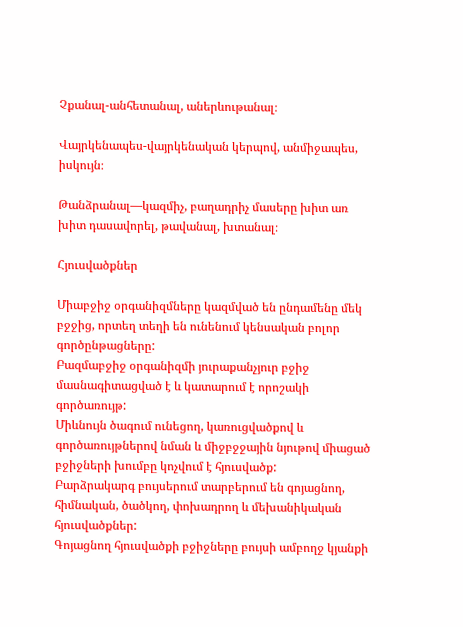Չքանալ-անհետանալ, աներևութանալ։

Վայրկենապես-վայրկենական կերպով, անմիջապես, իսկույն։

Թանձրանալ—կազմիչ, բաղադրիչ մասերը խիտ առ խիտ դասավորել, թավանալ, խտանալ։

Հյուսվածքներ

Միաբջիջ օրգանիզմները կազմված են ընդամենը մեկ բջջից, որտեղ տեղի են ունենում կենսական բոլոր գործընթացները:
Բազմաբջիջ օրգանիզմի յուրաքանչյուր բջիջ մասնագիտացված է և կատարում է որոշակի գործառույթ:
Միևնույն ծագում ունեցող, կառուցվածքով և գործառույթներով նման և միջբջջային նյութով միացած բջիջների խումբը կոչվում է հյուսվածք:
Բարձրակարգ բույսերում տարբերում են գոյացնող, հիմնական, ծածկող, փոխադրող և մեխանիկական հյուսվածքներ:
Գոյացնող հյուսվածքի բջիջները բույսի ամբողջ կյանքի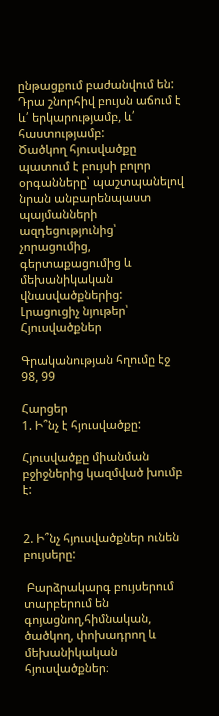ընթացքում բաժանվում են: Դրա շնորհիվ բույսն աճում է և՛ երկարությամբ, և՛ հաստությամբ:
Ծածկող հյուսվածքը պատում է բույսի բոլոր օրգանները՝ պաշտպանելով նրան անբարենպաստ պայմանների ազդեցությունից՝ չորացումից, գերտաքացումից և մեխանիկական վնասվածքներից:
Լրացուցիչ նյութեր՝ Հյուսվածքներ

Գրականության հղումը էջ 98, 99

Հարցեր
1. Ի՞նչ է հյուսվածքը:

Հյուսվածքը միանման բջիջներից կազմված խումբ է:


2. Ի՞նչ հյուսվածքներ ունեն բույսերը:

 Բարձրակարգ բույսերում տարբերում են գոյացնող,հիմնական, ծածկող, փոխադրող և մեխանիկական հյուսվածքներ։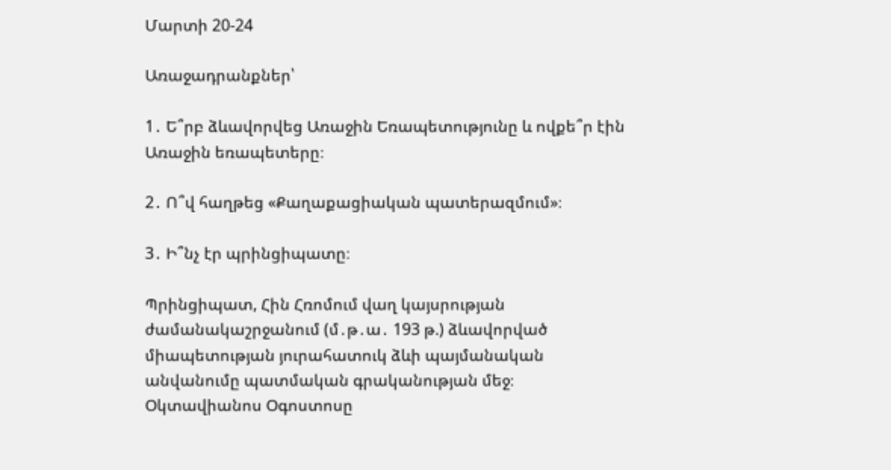Մարտի 20-24

Առաջադրանքներ՝

1․ Ե՞րբ ձևավորվեց Առաջին Եռապետությունը և ովքե՞ր էին Առաջին եռապետերը։

2․ Ո՞վ հաղթեց «Քաղաքացիական պատերազմում»։

3․ Ի՞նչ էր պրինցիպատը։

Պրինցիպատ, Հին Հռոմում վաղ կայսրության ժամանակաշրջանում (մ․թ․ա․ 193 թ.) ձևավորված միապետության յուրահատուկ ձևի պայմանական անվանումը պատմական գրականության մեջ։ Օկտավիանոս Օգոստոսը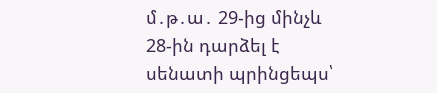մ․թ․ա․ 29-ից մինչև 28-ին դարձել է սենատի պրինցեպս՝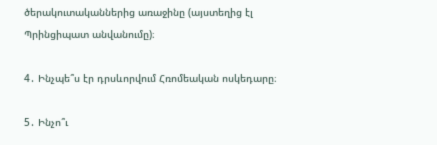ծերակուտականներից առաջինը (այստեղից էլ Պրինցիպատ անվանումը)։

4․ Ինչպե՞ս էր դրսևորվում Հռոմեական ոսկեդարը։

5․ Ինչո՞ւ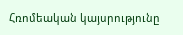Հռոմեական կայսրությունը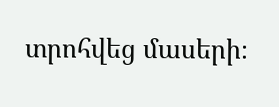տրոհվեց մասերի։